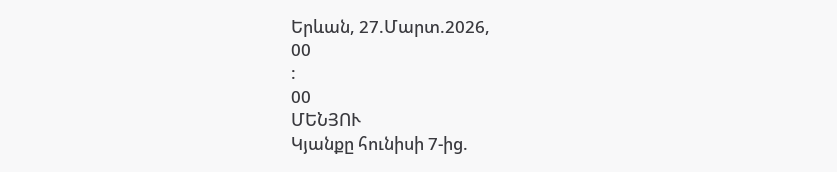Երևան, 27.Մարտ.2026,
00
:
00
ՄԵՆՅՈՒ
Կյանքը հունիսի 7-ից.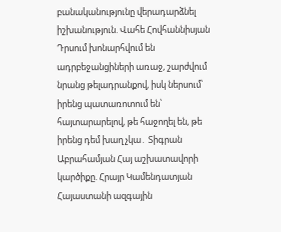բանականությունը վերադարձնել իշխանություն. Վահե Հովհաննիսյան Դրսում խոնարհվում են ադրբեջանցիների առաջ, շարժվում նրանց թելադրանքով, իսկ ներսում՝ իրենց պատառոտում են՝ հայտարարելով, թե հաջողել են, թե իրենց դեմ խաղ չկա․ Տիգրան Աբրահամյան Հայ աշխատավորի կարծիքը. Հրայր Կամենդատյան Հայաստանի ազգային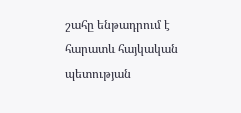շահը ենթադրում է հարատև հայկական պետության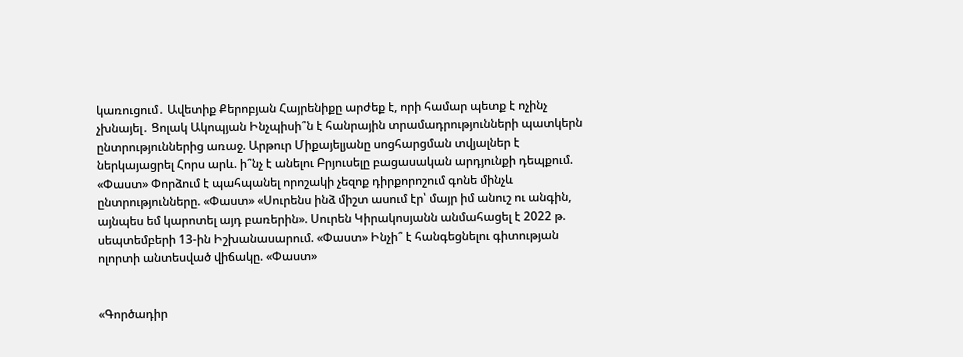կառուցում․ Ավետիք Քերոբյան Հայրենիքը արժեք է, որի համար պետք է ոչինչ չխնայել․ Ցոլակ Ակոպյան Ինչպիսի՞ն է հանրային տրամադրությունների պատկերն ընտրություններից առաջ. Արթուր Միքայելյանը սոցհարցման տվյալներ է ներկայացրել Հորս արև. ի՞նչ է անելու Բրյուսելը բացասական արդյունքի դեպքում. «Փաստ» Փորձում է պահպանել որոշակի չեզոք դիրքորոշում գոնե մինչև ընտրությունները. «Փաստ» «Սուրենս ինձ միշտ ասում էր՝ մայր իմ անուշ ու անգին, այնպես եմ կարոտել այդ բառերին». Սուրեն Կիրակոսյանն անմահացել է 2022 թ. սեպտեմբերի 13-ին Իշխանասարում. «Փաստ» Ինչի՞ է հանգեցնելու գիտության ոլորտի անտեսված վիճակը. «Փաստ»


«Գործադիր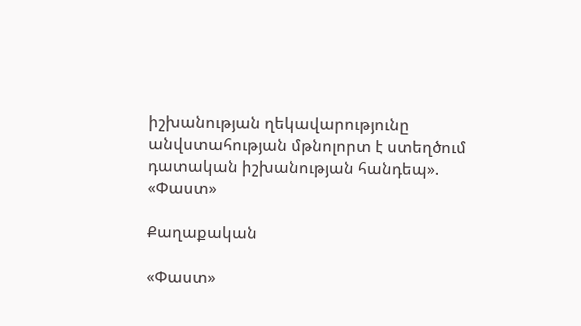իշխանության ղեկավարությունը անվստահության մթնոլորտ է ստեղծում դատական իշխանության հանդեպ». «Փաստ»

Քաղաքական

«Փաստ»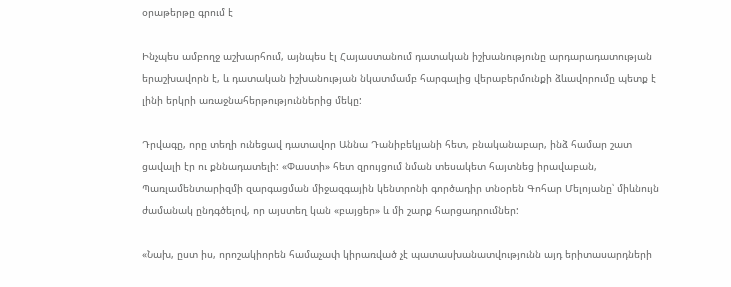օրաթերթը գրում է

Ինչպես ամբողջ աշխարհում, այնպես էլ Հայաստանում դատական իշխանությունը արդարադատության երաշխավորն է, և դատական իշխանության նկատմամբ հարգալից վերաբերմունքի ձևավորումը պետք է լինի երկրի առաջնահերթություններից մեկը:

Դրվագը, որը տեղի ունեցավ դատավոր Աննա Դանիբեկյանի հետ, բնականաբար, ինձ համար շատ ցավալի էր ու քննադատելի: «Փաստի» հետ զրույցում նման տեսակետ հայտնեց իրավաբան, Պառլամենտարիզմի զարգացման միջազգային կենտրոնի գործադիր տնօրեն Գոհար Մելոյանը՝ միևնույն ժամանակ ընդգծելով, որ այստեղ կան «բայցեր» և մի շարք հարցադրումներ:

«Նախ, ըստ իս, որոշակիորեն համաչափ կիրառված չէ պատասխանատվությունն այդ երիտասարդների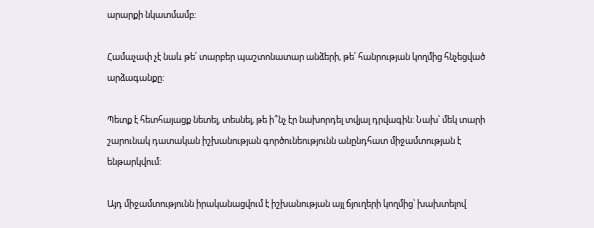արարքի նկատմամբ:

Համաչափ չէ նաև թե՛ տարբեր պաշտոնատար անձերի, թե՛ հանրության կողմից հնչեցված արձագանքը:

Պետք է հետհայացք նետել, տեսնել, թե ի՞նչ էր նախորդել տվյալ դրվագին: Նախ՝ մեկ տարի շարունակ դատական իշխանության գործունեությունն անընդհատ միջամտության է ենթարկվում:

Այդ միջամտությունն իրականացվում է իշխանության այլ ճյուղերի կողմից՝ խախտելով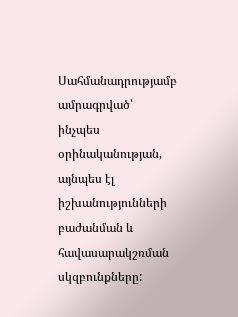Սահմանադրությամբ ամրագրված՝ ինչպես օրինականության, այնպես էլ իշխանությունների բաժանման և հավասարակշռման սկզբունքները: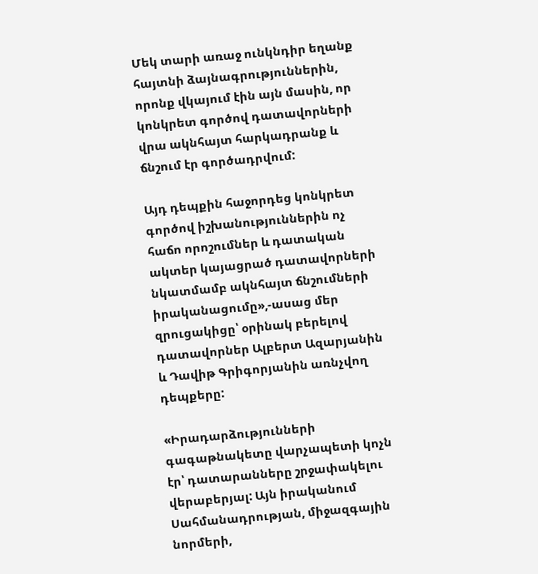Մեկ տարի առաջ ունկնդիր եղանք հայտնի ձայնագրություններին, որոնք վկայում էին այն մասին, որ կոնկրետ գործով դատավորների վրա ակնհայտ հարկադրանք և ճնշում էր գործադրվում:

Այդ դեպքին հաջորդեց կոնկրետ գործով իշխանություններին ոչ հաճո որոշումներ և դատական ակտեր կայացրած դատավորների նկատմամբ ակնհայտ ճնշումների իրականացումը»,-ասաց մեր զրուցակիցը՝ օրինակ բերելով դատավորներ Ալբերտ Ազարյանին և Դավիթ Գրիգորյանին առնչվող դեպքերը:

«Իրադարձությունների գագաթնակետը վարչապետի կոչն էր՝ դատարանները շրջափակելու վերաբերյալ: Այն իրականում Սահմանադրության, միջազգային նորմերի,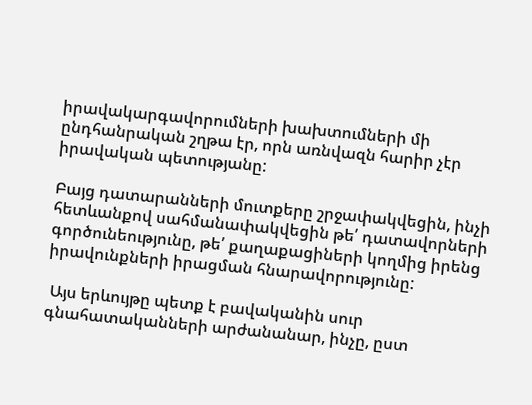իրավակարգավորումների խախտումների մի ընդհանրական շղթա էր, որն առնվազն հարիր չէր իրավական պետությանը:

Բայց դատարանների մուտքերը շրջափակվեցին, ինչի հետևանքով սահմանափակվեցին թե՛ դատավորների գործունեությունը, թե՛ քաղաքացիների կողմից իրենց իրավունքների իրացման հնարավորությունը:

 Այս երևույթը պետք է բավականին սուր գնահատականների արժանանար, ինչը, ըստ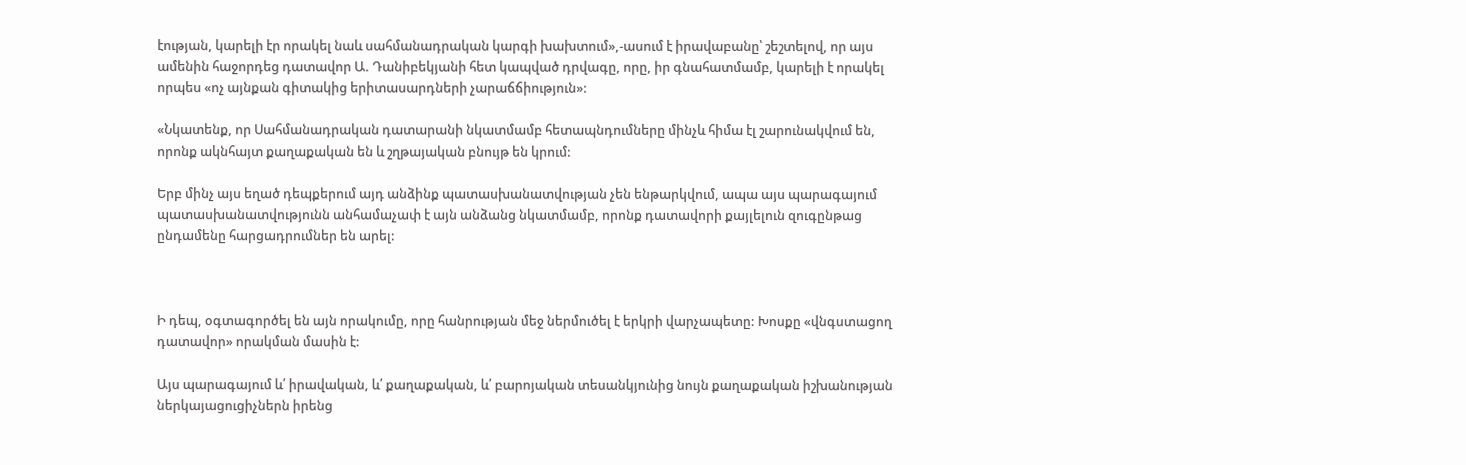էության, կարելի էր որակել նաև սահմանադրական կարգի խախտում»,-ասում է իրավաբանը՝ շեշտելով, որ այս ամենին հաջորդեց դատավոր Ա. Դանիբեկյանի հետ կապված դրվագը, որը, իր գնահատմամբ, կարելի է որակել որպես «ոչ այնքան գիտակից երիտասարդների չարաճճիություն»:

«Նկատենք, որ Սահմանադրական դատարանի նկատմամբ հետապնդումները մինչև հիմա էլ շարունակվում են, որոնք ակնհայտ քաղաքական են և շղթայական բնույթ են կրում:

Երբ մինչ այս եղած դեպքերում այդ անձինք պատասխանատվության չեն ենթարկվում, ապա այս պարագայում պատասխանատվությունն անհամաչափ է այն անձանց նկատմամբ, որոնք դատավորի քայլելուն զուգընթաց ընդամենը հարցադրումներ են արել:



Ի դեպ, օգտագործել են այն որակումը, որը հանրության մեջ ներմուծել է երկրի վարչապետը: Խոսքը «վնգստացող դատավոր» որակման մասին է:

Այս պարագայում և՛ իրավական, և՛ քաղաքական, և՛ բարոյական տեսանկյունից նույն քաղաքական իշխանության ներկայացուցիչներն իրենց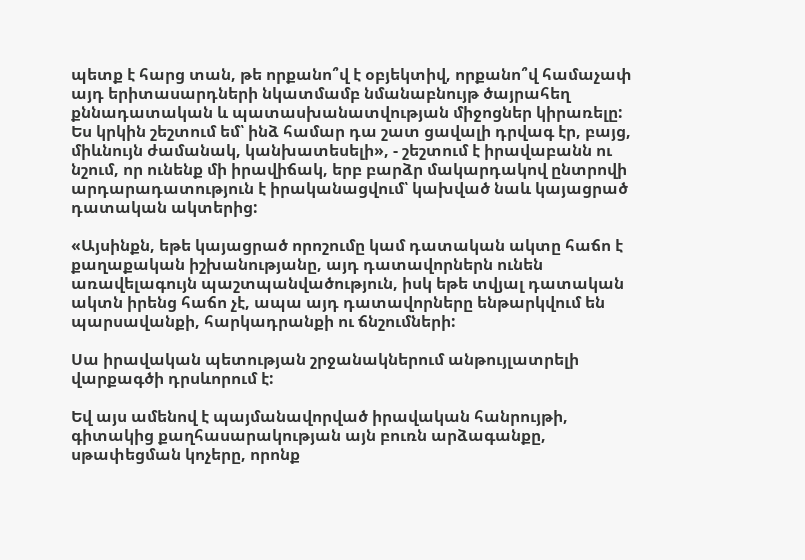պետք է հարց տան, թե որքանո՞վ է օբյեկտիվ, որքանո՞վ համաչափ այդ երիտասարդների նկատմամբ նմանաբնույթ ծայրահեղ քննադատական և պատասխանատվության միջոցներ կիրառելը: Ես կրկին շեշտում եմ՝ ինձ համար դա շատ ցավալի դրվագ էր, բայց, միևնույն ժամանակ, կանխատեսելի», - շեշտում է իրավաբանն ու նշում, որ ունենք մի իրավիճակ, երբ բարձր մակարդակով ընտրովի արդարադատություն է իրականացվում՝ կախված նաև կայացրած դատական ակտերից:

«Այսինքն, եթե կայացրած որոշումը կամ դատական ակտը հաճո է քաղաքական իշխանությանը, այդ դատավորներն ունեն առավելագույն պաշտպանվածություն, իսկ եթե տվյալ դատական ակտն իրենց հաճո չէ, ապա այդ դատավորները ենթարկվում են պարսավանքի, հարկադրանքի ու ճնշումների:

Սա իրավական պետության շրջանակներում անթույլատրելի վարքագծի դրսևորում է:

Եվ այս ամենով է պայմանավորված իրավական հանրույթի, գիտակից քաղհասարակության այն բուռն արձագանքը, սթափեցման կոչերը, որոնք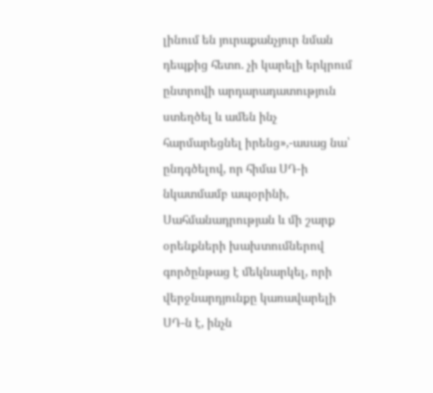լինում են յուրաքանչյուր նման դեպքից հետո. չի կարելի երկրում ընտրովի արդարադատություն ստեղծել և ամեն ինչ հարմարեցնել իրենց»,-ասաց նա՝ ընդգծելով, որ հիմա ՍԴ-ի նկատմամբ ապօրինի, Սահմանադրության և մի շարք օրենքների խախտումներով գործընթաց է մեկնարկել, որի վերջնարդյունքը կառավարելի ՍԴ-ն է, ինչն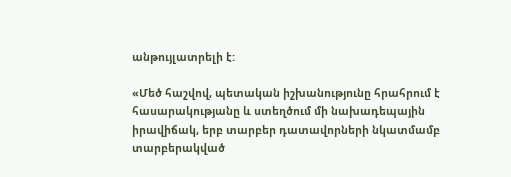անթույլատրելի է:

«Մեծ հաշվով, պետական իշխանությունը հրահրում է հասարակությանը և ստեղծում մի նախադեպային իրավիճակ, երբ տարբեր դատավորների նկատմամբ տարբերակված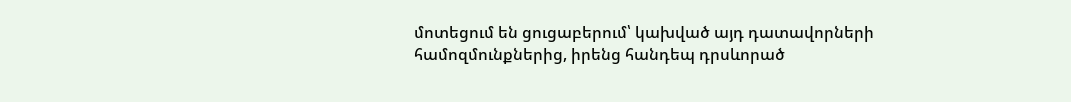մոտեցում են ցուցաբերում՝ կախված այդ դատավորների համոզմունքներից, իրենց հանդեպ դրսևորած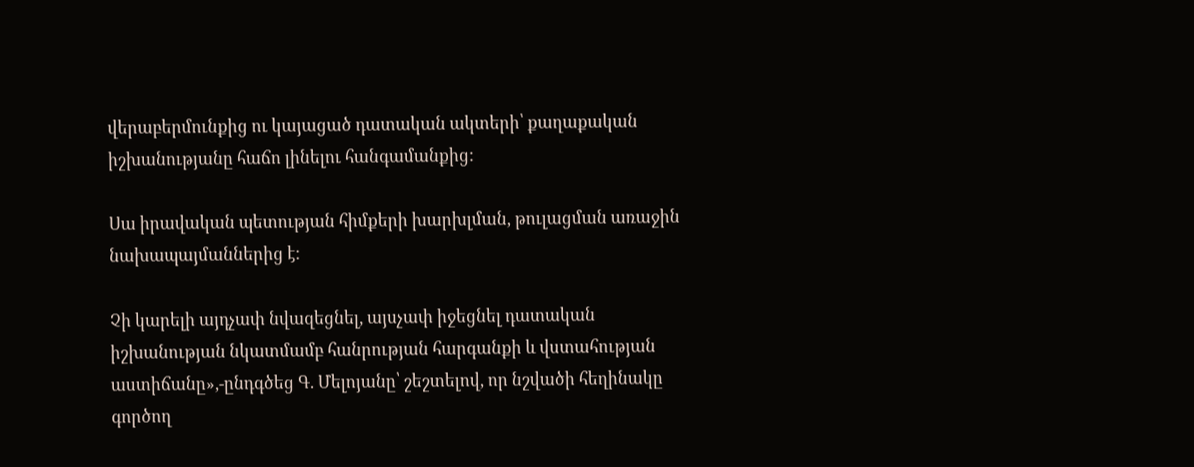վերաբերմունքից ու կայացած դատական ակտերի՝ քաղաքական իշխանությանը հաճո լինելու հանգամանքից:

Սա իրավական պետության հիմքերի խարխլման, թուլացման առաջին նախապայմաններից է:

Չի կարելի այդչափ նվազեցնել, այսչափ իջեցնել դատական իշխանության նկատմամբ հանրության հարգանքի և վստահության աստիճանը»,-ընդգծեց Գ. Մելոյանը՝ շեշտելով, որ նշվածի հեղինակը գործող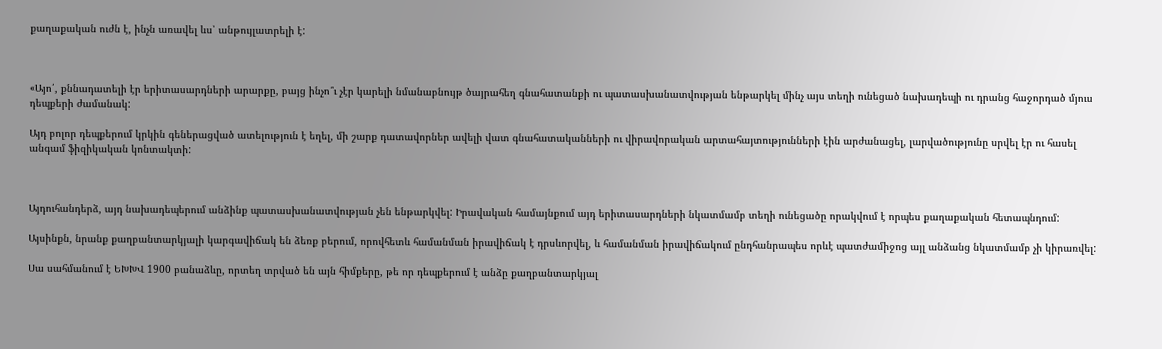քաղաքական ուժն է, ինչն առավել ևս՝ անթույլատրելի է:



«Այո՛, քննադատելի էր երիտասարդների արարքը, բայց ինչո՞ւ չէր կարելի նմանաբնույթ ծայրահեղ գնահատանքի ու պատասխանատվության ենթարկել մինչ այս տեղի ունեցած նախադեպի ու դրանց հաջորդած մյուս դեպքերի ժամանակ:

Այդ բոլոր դեպքերում կրկին գեներացված ատելություն է եղել, մի շարք դատավորներ ավելի վատ գնահատականների ու վիրավորական արտահայտությունների էին արժանացել, լարվածությունը սրվել էր ու հասել անգամ ֆիզիկական կոնտակտի:



Այդուհանդերձ, այդ նախադեպերում անձինք պատասխանատվության չեն ենթարկվել: Իրավական համայնքում այդ երիտասարդների նկատմամբ տեղի ունեցածը որակվում է որպես քաղաքական հետապնդում:

Այսինքն, նրանք քաղբանտարկյալի կարգավիճակ են ձեռք բերում, որովհետև համանման իրավիճակ է դրսևորվել, և համանման իրավիճակում ընդհանրապես որևէ պատժամիջոց այլ անձանց նկատմամբ չի կիրառվել:

Սա սահմանում է ԵԽԽՎ 1900 բանաձևը, որտեղ տրված են այն հիմքերը, թե որ դեպքերում է անձը քաղբանտարկյալ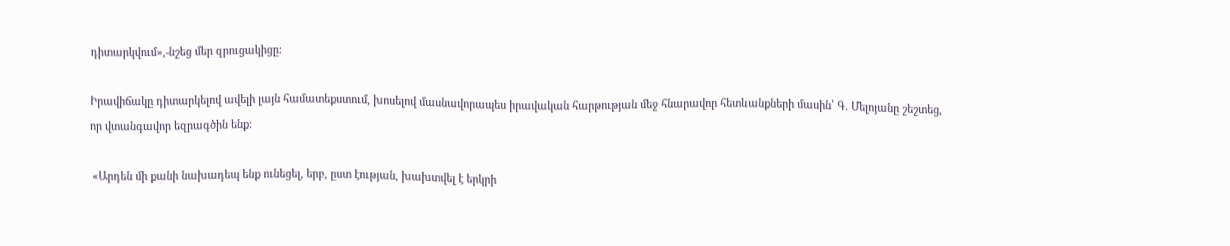դիտարկվում»,-նշեց մեր զրուցակիցը:

Իրավիճակը դիտարկելով ավելի լայն համատեքստում, խոսելով մասնավորապես իրավական հարթության մեջ հնարավոր հետևանքների մասին՝ Գ. Մելոյանը շեշտեց, որ վտանգավոր եզրագծին ենք:

 «Արդեն մի քանի նախադեպ ենք ունեցել, երբ, ըստ էության, խախտվել է երկրի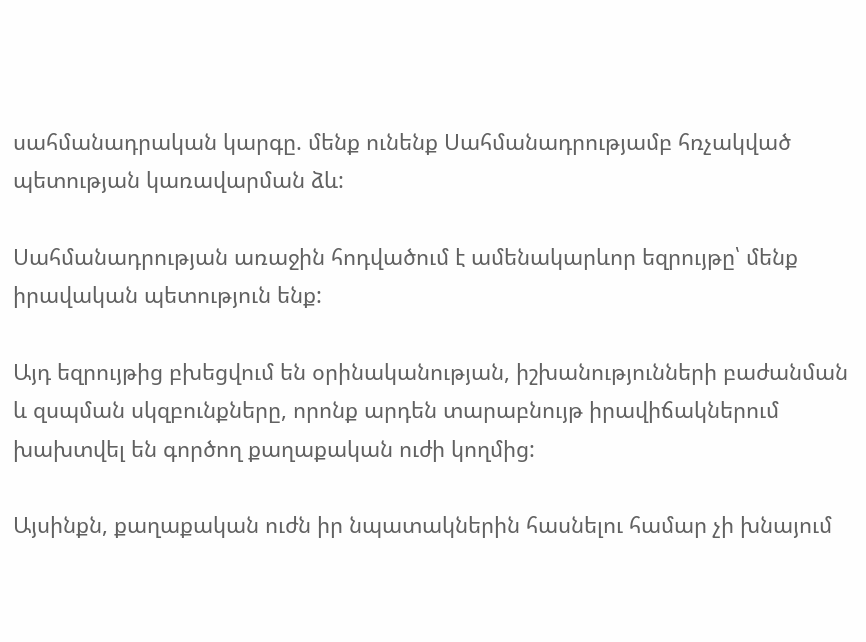սահմանադրական կարգը. մենք ունենք Սահմանադրությամբ հռչակված պետության կառավարման ձև:

Սահմանադրության առաջին հոդվածում է ամենակարևոր եզրույթը՝ մենք իրավական պետություն ենք:

Այդ եզրույթից բխեցվում են օրինականության, իշխանությունների բաժանման և զսպման սկզբունքները, որոնք արդեն տարաբնույթ իրավիճակներում խախտվել են գործող քաղաքական ուժի կողմից:

Այսինքն, քաղաքական ուժն իր նպատակներին հասնելու համար չի խնայում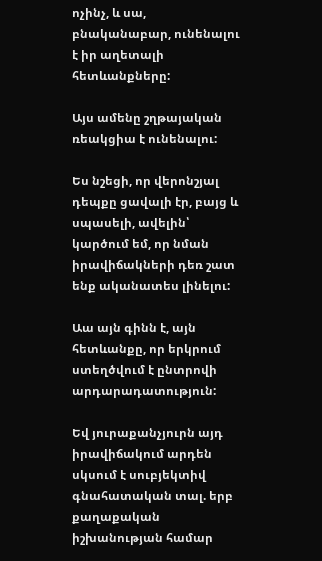ոչինչ, և սա, բնականաբար, ունենալու է իր աղետալի հետևանքները:

Այս ամենը շղթայական ռեակցիա է ունենալու:

Ես նշեցի, որ վերոնշյալ դեպքը ցավալի էր, բայց և սպասելի, ավելին՝ կարծում եմ, որ նման իրավիճակների դեռ շատ ենք ականատես լինելու:

Աա այն գինն է, այն հետևանքը, որ երկրում ստեղծվում է ընտրովի արդարադատություն:

Եվ յուրաքանչյուրն այդ իրավիճակում արդեն սկսում է սուբյեկտիվ գնահատական տալ. երբ քաղաքական իշխանության համար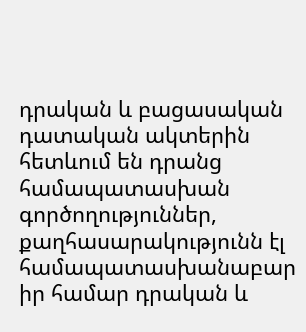դրական և բացասական դատական ակտերին հետևում են դրանց համապատասխան գործողություններ, քաղհասարակությունն էլ համապատասխանաբար իր համար դրական և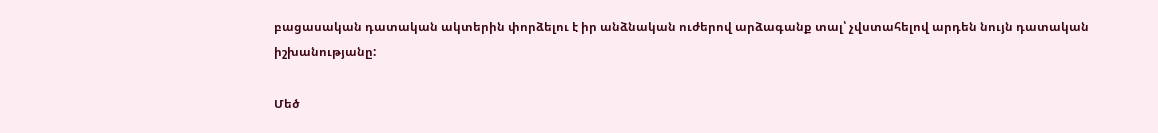բացասական դատական ակտերին փորձելու է իր անձնական ուժերով արձագանք տալ՝ չվստահելով արդեն նույն դատական իշխանությանը:

Մեծ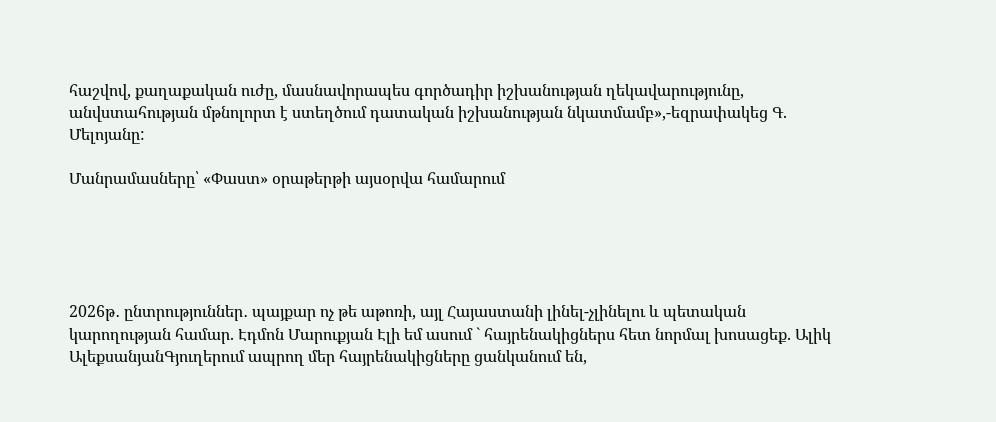հաշվով, քաղաքական ուժը, մասնավորապես գործադիր իշխանության ղեկավարությունը, անվստահության մթնոլորտ է ստեղծում դատական իշխանության նկատմամբ»,-եզրափակեց Գ. Մելոյանը:

Մանրամասները՝ «Փաստ» օրաթերթի այսօրվա համարում





2026թ․ ընտրություններ․ պայքար ոչ թե աթոռի, այլ Հայաստանի լինել-չլինելու և պետական կարողության համար. Էդմոն Մարուքյան Էլի եմ ասում ` հայրենակիցներս հետ նորմալ խոսացեք. Ալիկ ԱլեքսանյանԳյուղերում ապրող մեր հայրենակիցները ցանկանում են,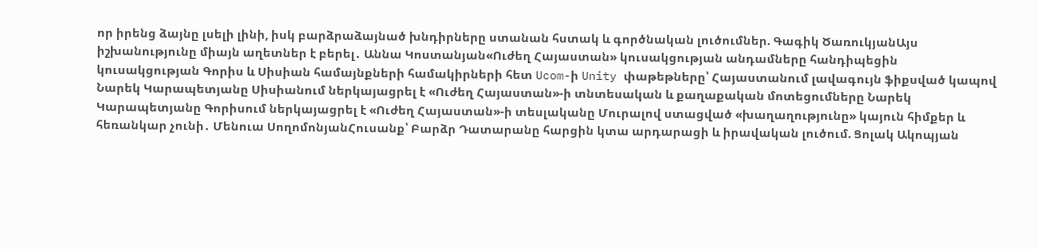որ իրենց ձայնը լսելի լինի, իսկ բարձրաձայնած խնդիրները ստանան հստակ և գործնական լուծումներ. Գագիկ ԾառուկյանԱյս իշխանությունը միայն աղետներ է բերել․ Աննա Կոստանյան«Ուժեղ Հայաստան» կուսակցության անդամները հանդիպեցին կուսակցության Գորիս և Սիսիան համայնքների համակիրների հետ Ucom-ի Unity փաթեթները՝ Հայաստանում լավագույն ֆիքսված կապով Նարեկ Կարապետյանը Սիսիանում ներկայացրել է «Ուժեղ Հայաստան»-ի տնտեսական և քաղաքական մոտեցումները Նարեկ Կարապետյանը Գորիսում ներկայացրել է «Ուժեղ Հայաստան»-ի տեսլականը Մուրալով ստացված «խաղաղությունը» կայուն հիմքեր և հեռանկար չունի․ Մենուա ՍողոմոնյանՀուսանք՝ Բարձր Դատարանը հարցին կտա արդարացի և իրավական լուծում. Ցոլակ Ակոպյան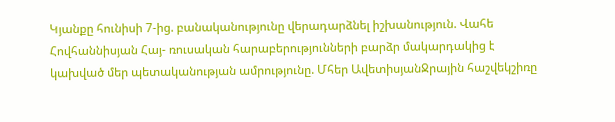Կյանքը հունիսի 7-ից. բանականությունը վերադարձնել իշխանություն. Վահե Հովհաննիսյան Հայ- ռուսական հարաբերությունների բարձր մակարդակից է կախված մեր պետականության ամրությունը. Մհեր ԱվետիսյանՋրային հաշվեկշիռը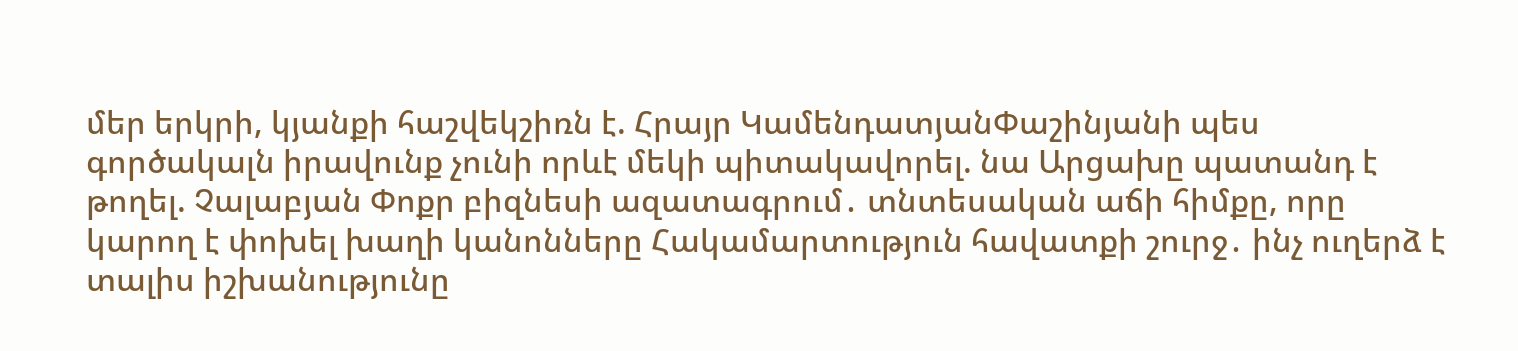մեր երկրի, կյանքի հաշվեկշիռն է. Հրայր ԿամենդատյանՓաշինյանի պես գործակալն իրավունք չունի որևէ մեկի պիտակավորել. նա Արցախը պատանդ է թողել. Չալաբյան Փոքր բիզնեսի ազատագրում․ տնտեսական աճի հիմքը, որը կարող է փոխել խաղի կանոնները Հակամարտություն հավատքի շուրջ․ ինչ ուղերձ է տալիս իշխանությունը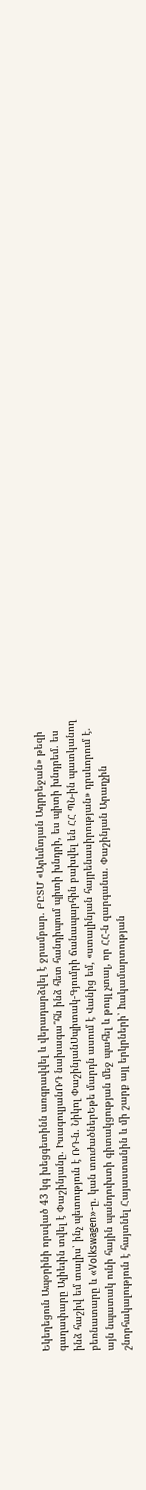Եկեղեցուն Ապօրինի որսված 43 կգ խեցգետինն առգրավվել և վերադարձվել է ջրամբար. ԲԸՏՄ «Արևմտյան Ադրբեջան» թեզի գաղափարը Ալիեւին տվել է Փաշինյանը. ԻսագուլյանՌԴ նախագա՞հն ինձ հետ հանդիպում պիտի խնդրի, ես պիտի խնդրեմ. ես ինձ հաշիվ եմ տալիս՝ ինչ պետություն է ՌԴ-ն. Նիկոլ ՓաշինյանՍպիտակ-Գյումրի ճանապարհին բախվել են ՀՀ ՊՆ-ին պատկանող բեռնատարը և «Volkswagen»-ը. կան տուժածներԵթե մարդն ասում է Վանից եմ, «ստալինյան հայրենասիրության» դրսևորում է. այն նպատակ ունի հային պանդուխտի գիտակցության մեջ պահել և թույլ չտալ, որ ՀՀ-ն զարգանա. Փաշինյան Արաղչին շնորհակալություն է հայտնել Հայաստանին և մի շարք այլ երկրների՝ hակամարտության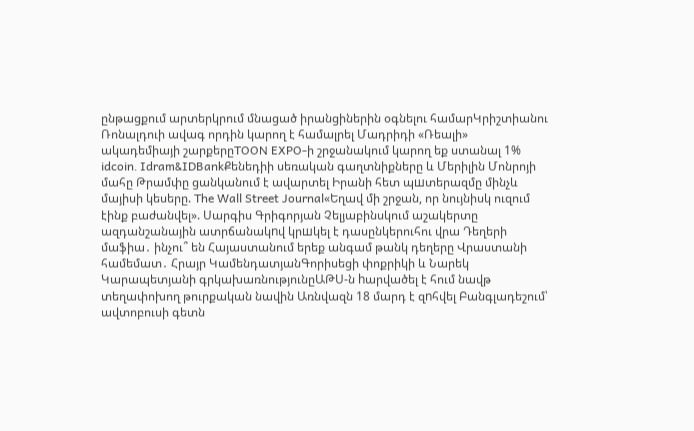ընթացքում արտերկրում մնացած իրանցիներին օգնելու համարԿրիշտիանու Ռոնալդուի ավագ որդին կարող է համալրել Մադրիդի «Ռեալի» ակադեմիայի շարքերըTOON EXPO-ի շրջանակում կարող եք ստանալ 1% idcoin․ Idram&IDBankՔենեդիի սեռական գաղտնիքները և Մերիլին Մոնրոյի մահը Թրամփը ցանկանում է ավարտել Իրանի հետ պшտերազմը մինչև մայիսի կեսերը. The Wall Street Journal«Եղավ մի շրջան, որ նույնիսկ ուզում էինք բաժանվել». Սարգիս Գրիգորյան Չելյաբինսկում աշակերտը ազդանշանային ատրճանակnվ կրшկել է դասընկերուհու վրա Դեղերի մաֆիա․ ինչու՞ են Հայաստանում երեք անգամ թանկ դեղերը Վրաստանի համեմատ․ Հրայր ԿամենդատյանԳորիսեցի փոքրիկի և Նարեկ Կարապետյանի գրկախառնությունըԱԹՍ-ն hարվածել է հում նավթ տեղափոխող թուրքական նավին Առնվազն 18 մարդ է զnհվել Բանգլադեշում՝ ավտոբուսի գետն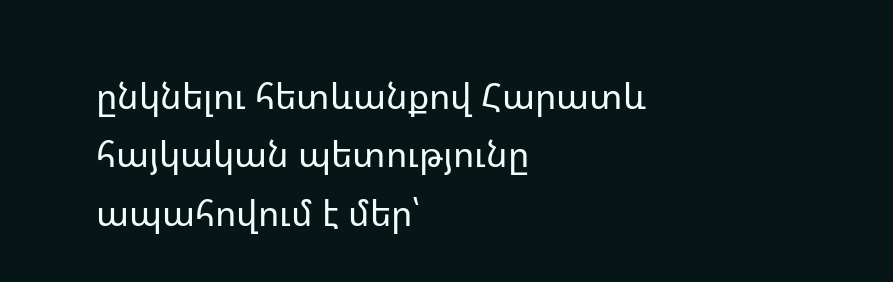ընկնելու հետևանքով Հարատև հայկական պետությունը ապահովում է մեր՝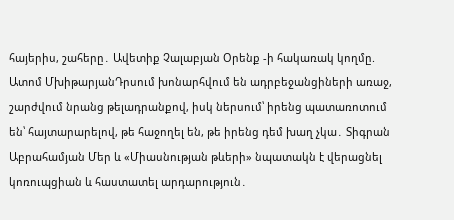հայերիս, շահերը․ Ավետիք Չալաբյան Օրենք -ի հակառակ կողմը. Ատոմ ՄխիթարյանԴրսում խոնարհվում են ադրբեջանցիների առաջ, շարժվում նրանց թելադրանքով, իսկ ներսում՝ իրենց պատառոտում են՝ հայտարարելով, թե հաջողել են, թե իրենց դեմ խաղ չկա․ Տիգրան Աբրահամյան Մեր և «Միասնության թևերի» նպատակն է վերացնել կոռուպցիան և հաստատել արդարություն․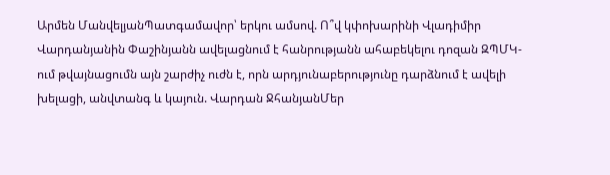Արմեն ՄանվելյանՊատգամավոր՝ երկու ամսով. Ո՞վ կփոխարինի Վլադիմիր Վարդանյանին Փաշինյանն ավելացնում է հանրությանն ահաբեկելու դոզան ԶՊՄԿ-ում թվայնացումն այն շարժիչ ուժն է, որն արդյունաբերությունը դարձնում է ավելի խելացի, անվտանգ և կայուն. Վարդան ՋհանյանՄեր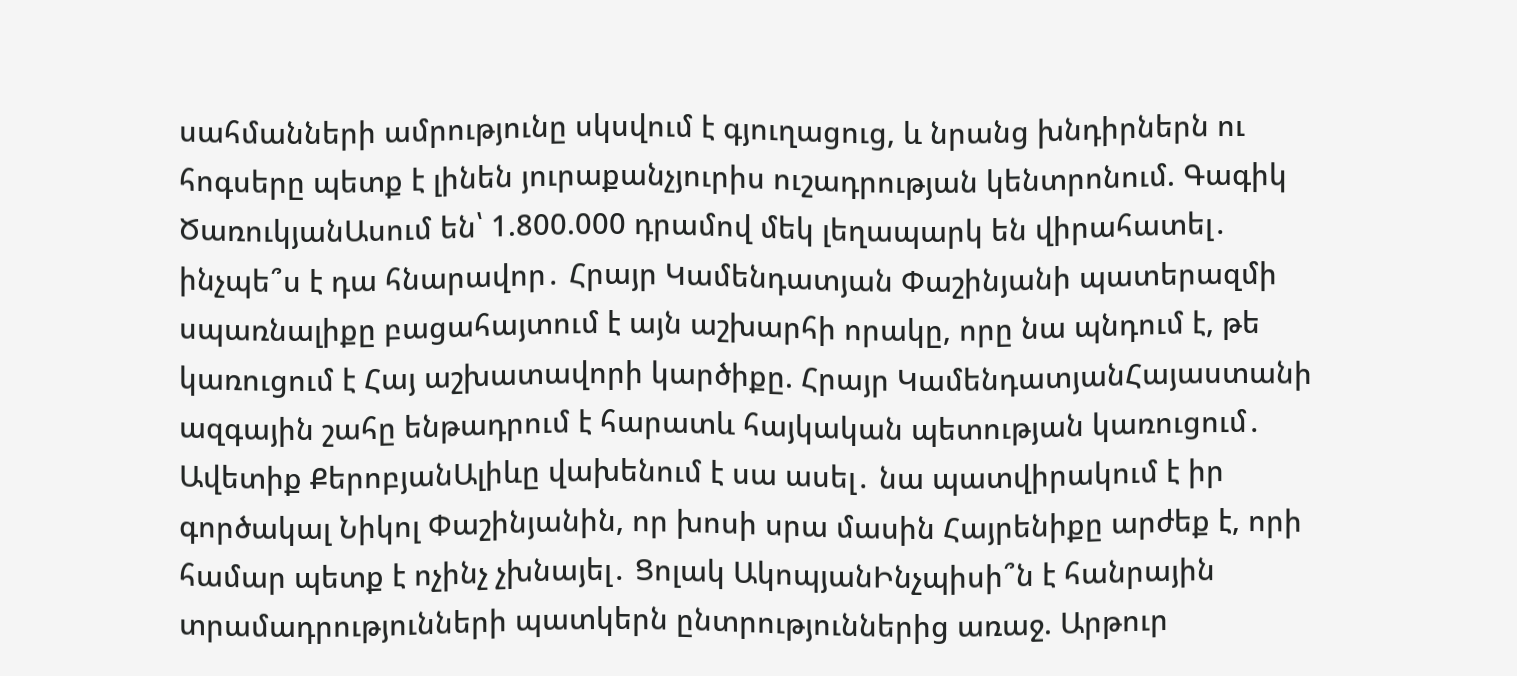սահմանների ամրությունը սկսվում է գյուղացուց, և նրանց խնդիրներն ու հոգսերը պետք է լինեն յուրաքանչյուրիս ուշադրության կենտրոնում. Գագիկ ԾառուկյանԱսում են՝ 1.800.000 դրամով մեկ լեղապարկ են վիրահատել․ ինչպե՞ս է դա հնարավոր․ Հրայր Կամենդատյան Փաշինյանի պատերազմի սպառնալիքը բացահայտում է այն աշխարհի որակը, որը նա պնդում է, թե կառուցում է Հայ աշխատավորի կարծիքը. Հրայր ԿամենդատյանՀայաստանի ազգային շահը ենթադրում է հարատև հայկական պետության կառուցում․ Ավետիք ՔերոբյանԱլիևը վախենում է սա ասել․ նա պատվիրակում է իր գործակալ Նիկոլ Փաշինյանին, որ խոսի սրա մասին Հայրենիքը արժեք է, որի համար պետք է ոչինչ չխնայել․ Ցոլակ ԱկոպյանԻնչպիսի՞ն է հանրային տրամադրությունների պատկերն ընտրություններից առաջ. Արթուր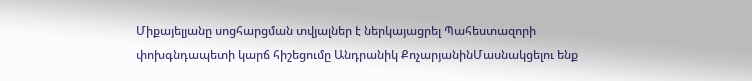Միքայելյանը սոցհարցման տվյալներ է ներկայացրել Պահեստազորի փոխգնդապետի կարճ հիշեցումը Անդրանիկ ՔոչարյանինՄասնակցելու ենք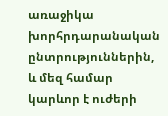առաջիկա խորհրդարանական ընտրություններին, և մեզ համար կարևոր է ուժերի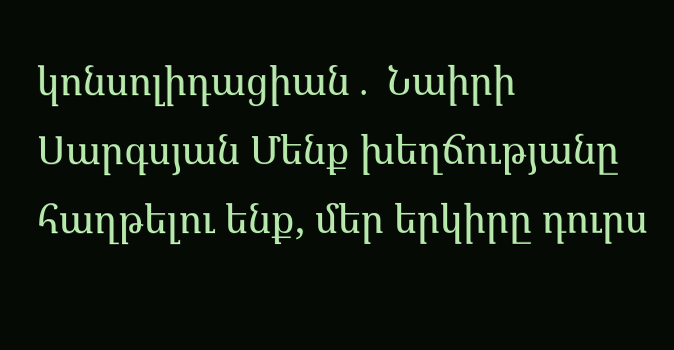կոնսոլիդացիան․ Նաիրի Սարգսյան Մենք խեղճությանը հաղթելու ենք, մեր երկիրը դուրս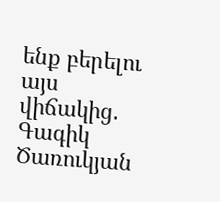ենք բերելու այս վիճակից․ Գագիկ Ծառուկյան